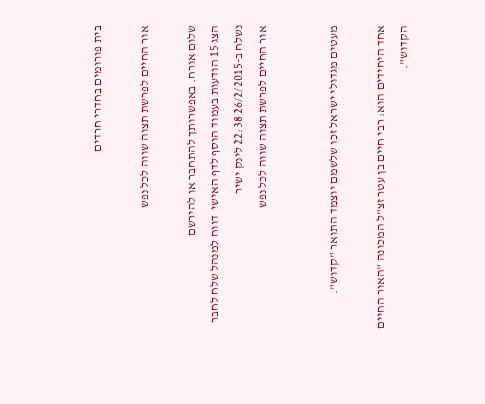בית פורומים בחדרי חרדים

אור החיים לפרשת תצוה שווה לכל נפש

שלום אורח. באפשרותך להתחבר או להירשם
הצג 15 הודעות בעמוד הוסף לדף האישי  דווח למנהל שלח לחבר
נשלח ב-26/2/2015 22:38 לינק ישיר
אור החיים לפרשת תצוה שווה לכל נפש


מעטים מגדולי ישראל זכו שלשמם יוצמד התואר "קדוש".

אחד היחידים הוא: רבי חיים בן עטר זצ"ל המכונה "האור החיים הקדוש".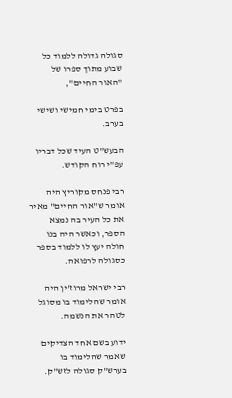סגולה גדולה ללמוד כל שבוע מתוך ספרו של "האור החיים",

בפרט בימי חמישי ושישי בערב.

הבעש"ט העיד שכל דבריו עפ"י רוח הקודש.

רבי פנחס מקוריץ היה אומר ש"אור החיים" מאיר את כל העיר בה נמצא הספר, וכאשר היה בנו חולה יעץ לו ללמוד בספר כסגולה לרפואה.

רבי ישראל מרוז'ין היה אומר שהלימוד בו מסוגל לטהר את הנשמה.

ידוע בשם אחד הצדיקים שאמר שהלימוד בו בערש"ק סגולה לזש"ק.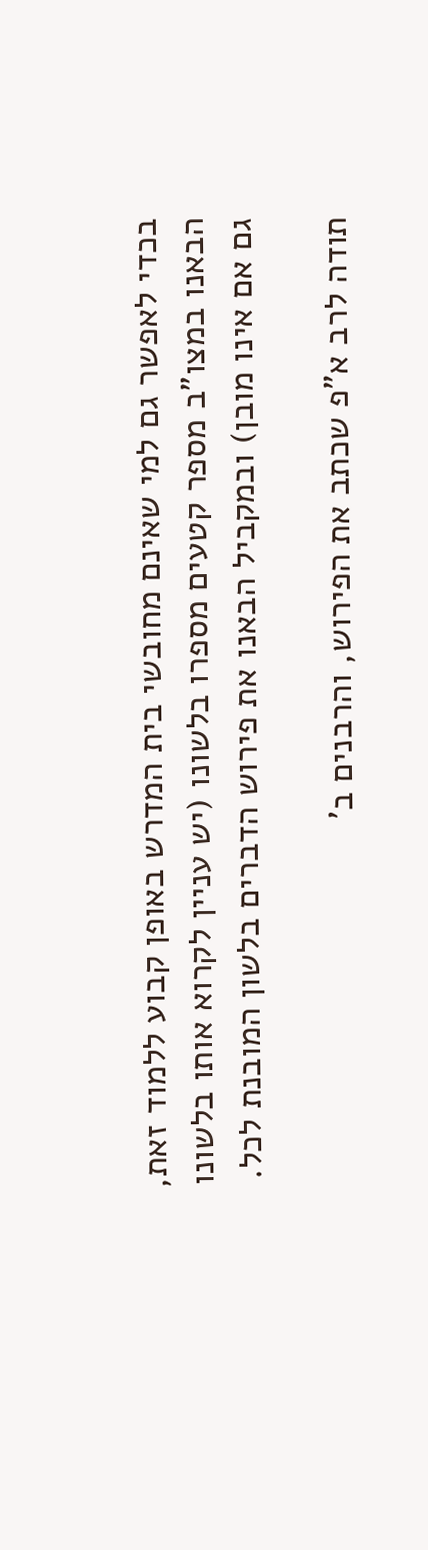בכדי לאפשר גם למי שאינם מחובשי בית המדרש באופן קבוע ללמוד זאת, הבאנו במצו"ב מספר קטעים מספרו בלשונו (יש עניין לקרוא אותו בלשונו גם אם אינו מובן) ובמקביל הבאנו את פירוש הדברים בלשון המובנת לכל.

תודה לרב א"פ שכתב את הפירוש, והרבנים ב'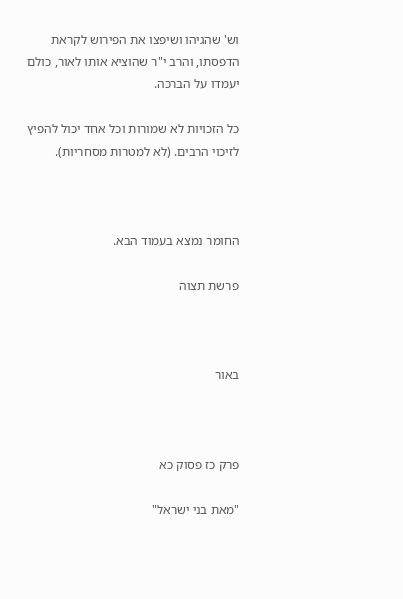וש' שהגיהו ושיפצו את הפירוש לקראת הדפסתו, והרב י"ר שהוציא אותו לאור, כולם יעמדו על הברכה.

כל הזכויות לא שמורות וכל אחד יכול להפיץ לזיכוי הרבים. (לא למטרות מסחריות).



החומר נמצא בעמוד הבא.

פרשת תצוה



באור



פרק כז פסוק כא

"מאת בני ישראל"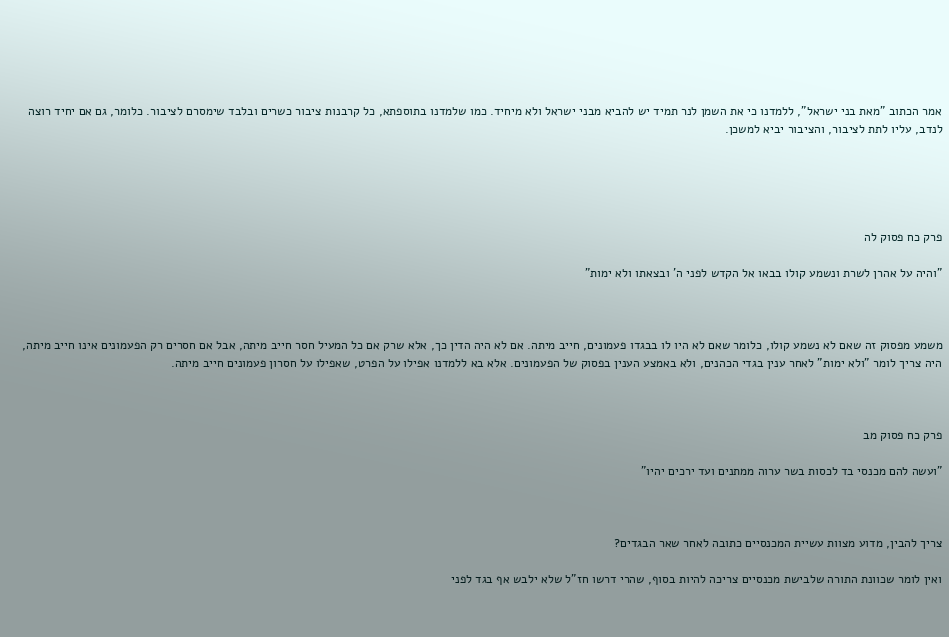אמר הכתוב "מאת בני ישראל", ללמדנו כי את השמן לנר תמיד יש להביא מבני ישראל ולא מיחיד. כמו שלמדנו בתוספתא, כל קרבנות ציבור כשרים ובלבד שימסרם לציבור. כלומר, גם אם יחיד רוצה לנדב, עליו לתת לציבור, והציבור יביא למשכן.





פרק כח פסוק לה

"והיה על אהרן לשרת ונשמע קולו בבאו אל הקדש לפני ה' ובצאתו ולא ימות"



משמע מפסוק זה שאם לא נשמע קולו, כלומר שאם לא היו לו בבגדו פעמונים, חייב מיתה. אם לא היה הדין כך, אלא שרק אם כל המעיל חסר חייב מיתה, אבל אם חסרים רק הפעמונים אינו חייב מיתה, היה צריך לומר "ולא ימות" לאחר ענין בגדי הכהנים, ולא באמצע הענין בפסוק של הפעמונים. אלא בא ללמדנו אפילו על הפרט, שאפילו על חסרון פעמונים חייב מיתה.



פרק כח פסוק מב

"ועשה להם מכנסי בד לכסות בשר ערוה ממתנים ועד ירכים יהיו"



צריך להבין, מדוע מצוות עשיית המכנסיים כתובה לאחר שאר הבגדים?

ואין לומר שכוונת התורה שלבישת מכנסיים צריכה להיות בסוף, שהרי דרשו חז"ל שלא ילבש אף בגד לפני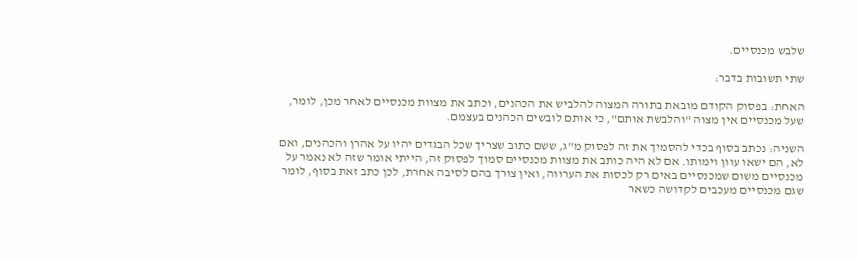שלבש מכנסיים.

שתי תשובות בדבר:

האחת: בפסוק הקודם מובאת בתורה המצוה להלביש את הכהנים, וכתב את מצוות מכנסיים לאחר מכן, לומר, שעל מכנסיים אין מצוה "והלבשת אותם", כי אותם לובשים הכהנים בעצמם.

השניה: נכתב בסוף בכדי להסמיך את זה לפסוק מ"ג, ששם כתוב שצריך שכל הבגדים יהיו על אהרן והכהנים, ואם לא, הם ישאו עוון וימותו. אם לא היה כותב את מצוות מכנסיים סמוך לפסוק זה, הייתי אומר שזה לא נאמר על מכנסיים משום שמכנסיים באים רק לכסות את הערווה, ואין צורך בהם לסיבה אחרת, לכן כתב זאת בסוף, לומר שגם מכנסיים מעכבים לקדושה כשאר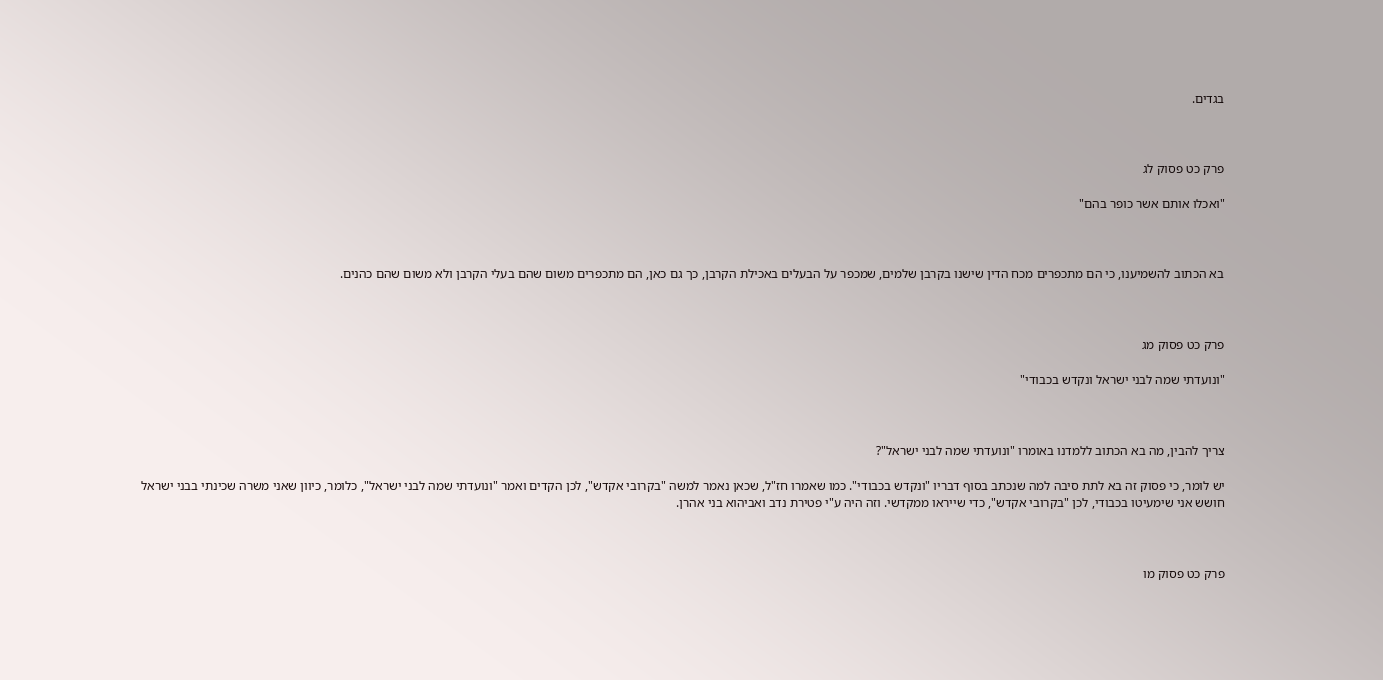בגדים.



פרק כט פסוק לג

"ואכלו אותם אשר כופר בהם"



בא הכתוב להשמיענו, כי הם מתכפרים מכח הדין שישנו בקרבן שלמים, שמכפר על הבעלים באכילת הקרבן, כך גם כאן, הם מתכפרים משום שהם בעלי הקרבן ולא משום שהם כהנים.



פרק כט פסוק מג

"ונועדתי שמה לבני ישראל ונקדש בכבודי"



צריך להבין, מה בא הכתוב ללמדנו באומרו "ונועדתי שמה לבני ישראל"?

יש לומר, כי פסוק זה בא לתת סיבה למה שנכתב בסוף דבריו "ונקדש בכבודי". כמו שאמרו חז"ל, שכאן נאמר למשה "בקרובי אקדש", לכן הקדים ואמר "ונועדתי שמה לבני ישראל", כלומר, כיוון שאני משרה שכינתי בבני ישראל חושש אני שימעיטו בכבודי, לכן "בקרובי אקדש", כדי שייראו ממקדשי. וזה היה ע"י פטירת נדב ואביהוא בני אהרן.



פרק כט פסוק מו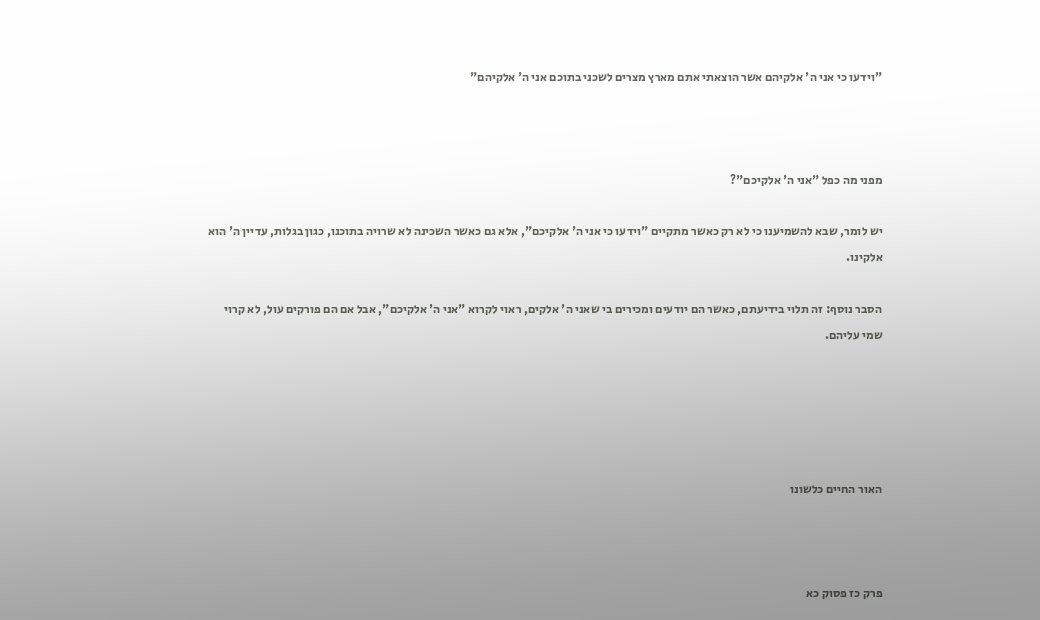"וידעו כי אני ה' אלקיהם אשר הוצאתי אתם מארץ מצרים לשכני בתוכם אני ה' אלקיהם"



מפני מה כפל "אני ה' אלקיכם"?

יש לומר, שבא להשמיענו כי לא רק כאשר מתקיים "וידעו כי אני ה' אלקיכם", אלא גם כאשר השכינה לא שרויה בתוכנו, כגון בגלות, עדיין ה' הוא אלקינו.

הסבר נוסף: זה תלוי בידיעתם, כאשר הם יודעים ומכירים בי שאני ה' אלקים, ראוי לקרוא "אני ה' אלקיכם", אבל אם הם פורקים עול, לא קרוי שמי עליהם.





האור החיים כלשונו



פרק כז פסוק כא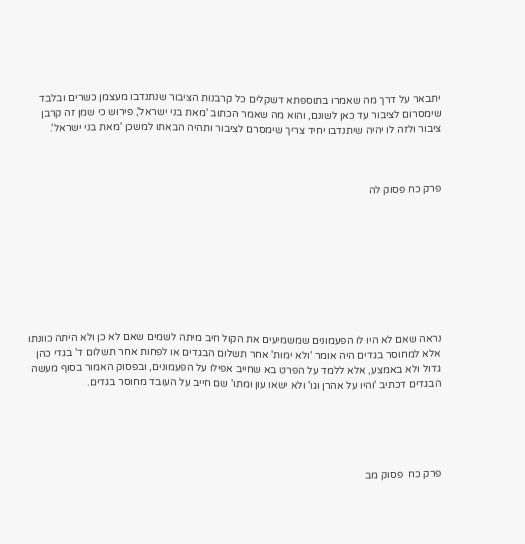יתבאר על דרך מה שאמרו בתוספתא דשקלים כל קרבנות הציבור שנתנדבו מעצמן כשרים ובלבד שימסרום לציבור עד כאן לשונם, והוא מה שאמר הכתוב 'מאת בני ישראל', פירוש כי שמן זה קרבן ציבור ולזה לו יהיה שיתנדבו יחיד צריך שימסרם לציבור ותהיה הבאתו למשכן 'מאת בני ישראל'.



פרק כח פסוק לה









נראה שאם לא היו לו הפעמונים שמשמיעים את הקול חיב מיתה לשמים שאם לא כן ולא היתה כוונתו אלא למחוסר בגדים היה אומר 'ולא ימות' אחר תשלום הבגדים או לפחות אחר תשלום ד' בגדי כהן גדול ולא באמצע, אלא ללמד על הפרט בא שחייב אפילו על הפעמונים, ובפסוק האמור בסוף מעשה הבגדים דכתיב 'והיו על אהרן וגו' ולא ישאו עון ומתו' שם חייב על העובד מחוסר בגדים.





פרק כח  פסוק מב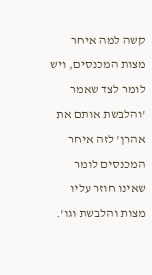קשה למה איחר מצות המכנסים, ויש לומר לצד שאמר 'והלבשת אותם את אהרן' לזה איחר המכנסים לומר שאינו חוזר עליו מצות והלבשת וגו'.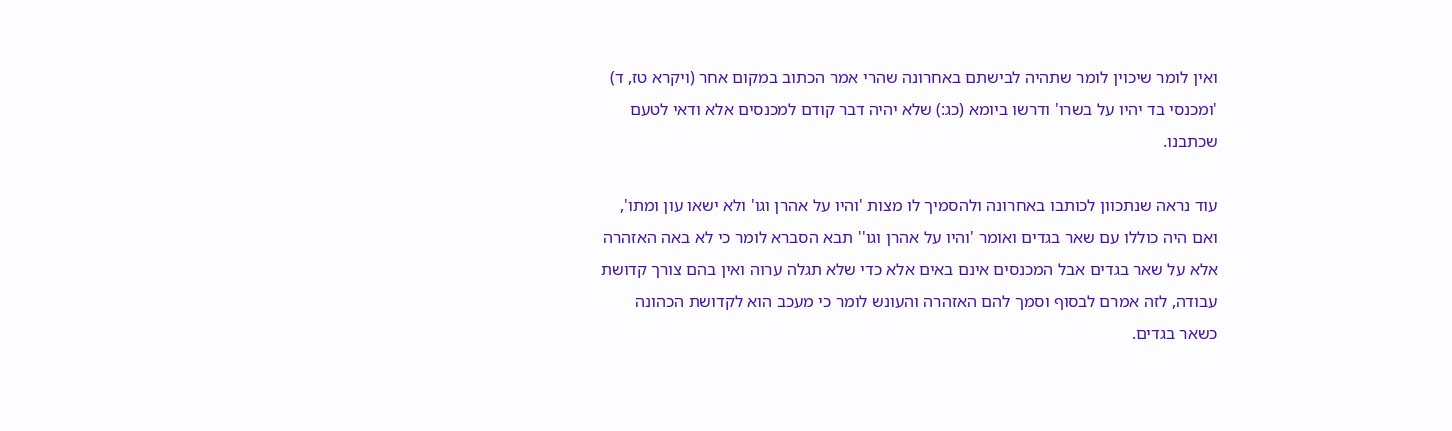ואין לומר שיכוין לומר שתהיה לבישתם באחרונה שהרי אמר הכתוב במקום אחר (ויקרא טז, ד) 'ומכנסי בד יהיו על בשרו' ודרשו ביומא (כג:) שלא יהיה דבר קודם למכנסים אלא ודאי לטעם שכתבנו.

עוד נראה שנתכוון לכותבו באחרונה ולהסמיך לו מצות 'והיו על אהרן וגו' ולא ישאו עון ומתו', ואם היה כוללו עם שאר בגדים ואומר 'והיו על אהרן וגו'' תבא הסברא לומר כי לא באה האזהרה אלא על שאר בגדים אבל המכנסים אינם באים אלא כדי שלא תגלה ערוה ואין בהם צורך קדושת עבודה, לזה אמרם לבסוף וסמך להם האזהרה והעונש לומר כי מעכב הוא לקדושת הכהונה כשאר בגדים.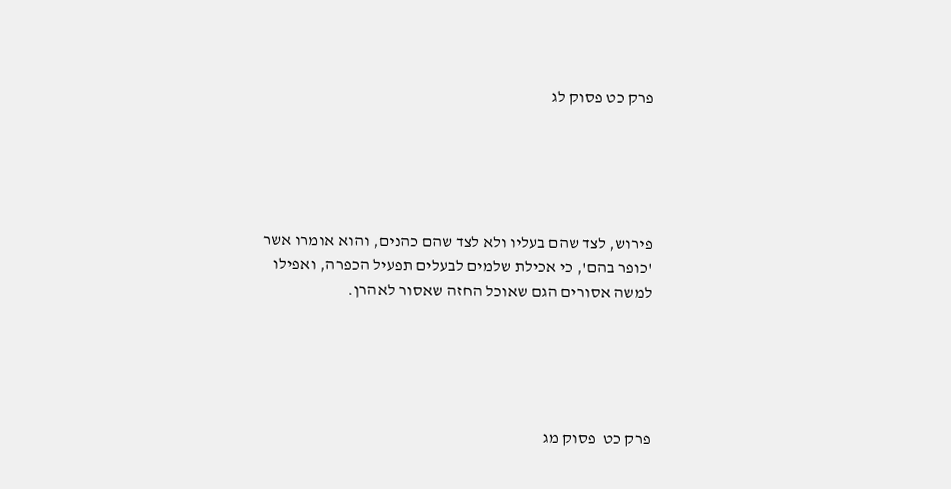פרק כט פסוק לג





פירוש, לצד שהם בעליו ולא לצד שהם כהנים, והוא אומרו אשר 'כופר בהם', כי אכילת שלמים לבעלים תפעיל הכפרה, ואפילו למשה אסורים הגם שאוכל החזה שאסור לאהרן.





פרק כט  פסוק מג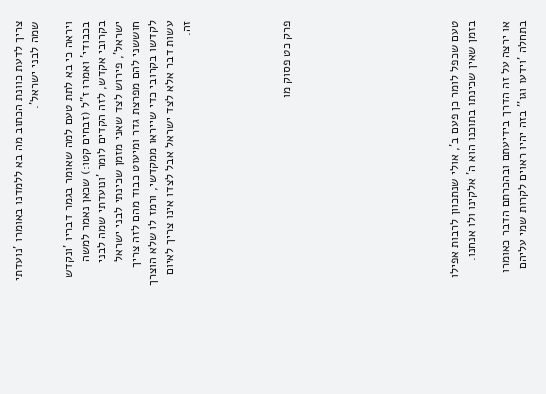צריך לדעת כוונת הכתוב מה בא ללמדנו באומרו 'נועדתי שמה לבני ישראל'.

ויראה כי בא לתת טעם למה שאומר בגמר דבריו 'ונקדש בכבודי' ואמרו ז"ל (זבחים קטו:) שכאן נאמר למשה בקרובי אקדש, לזה הקדים לומר 'ונועדתי שמה לבני ישראל', פירוש לצד שאני מזמן שכינתי לבני ישראל חוששני להם מפרצת גדר ומיעוט כבוד מהם לזה צריך לקדשו בקרובי כדי שייראו ממקדשי, ורמז לו שלא הוצרך עשות דבר אלא לצד ישראל אבל לצדו אינו צריך לאיום זה.





פרק כט פסוק מו









טעם שכפל לומר כן פעם ב', אולי שנתכוון לרבות אפילו בזמן שאין שכינתו בתוכנו הוא ה' אלקינו ולו אנחנו.

או ירצה על זה הדרך בידיעתם ובהכרתם הדבר כאומרו בתחלה 'וידעו וגו'' בזה יהיו ראוים לקרות שמי עליהם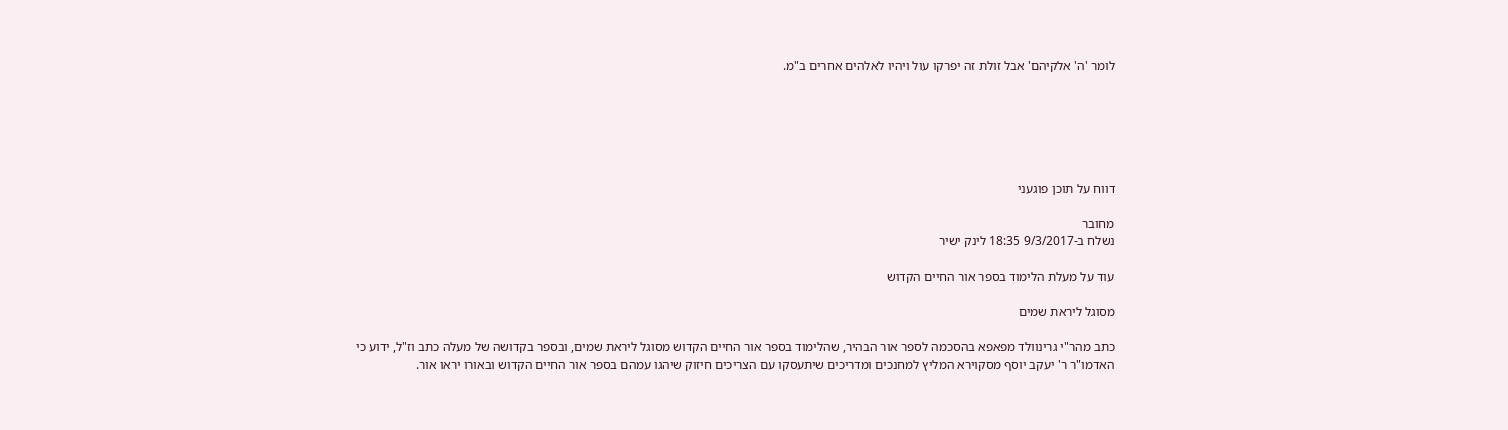לומר 'ה' אלקיהם' אבל זולת זה יפרקו עול ויהיו לאלהים אחרים ב"מ.






דווח על תוכן פוגעני

מחובר
נשלח ב-9/3/2017 18:35 לינק ישיר

עוד על מעלת הלימוד בספר אור החיים הקדוש

מסוגל ליראת שמים

כתב מהר"י גרינוולד מפאפא בהסכמה לספר אור הבהיר, שהלימוד בספר אור החיים הקדוש מסוגל ליראת שמים, ובספר בקדושה של מעלה כתב וז"ל, ידוע כי האדמו"ר ר' יעקב יוסף מסקוירא המליץ למחנכים ומדריכים שיתעסקו עם הצריכים חיזוק שיהגו עמהם בספר אור החיים הקדוש ובאורו יראו אור.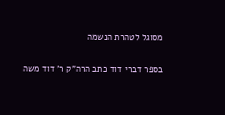מסוגל לטהרת הנשמה

בספר דברי דוד כתב הרה"ק ר' דוד משה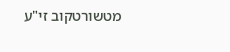מטשורטקוב זי"ע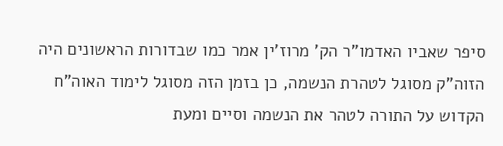סיפר שאביו האדמו"ר הק' מרוז'ין אמר כמו שבדורות הראשונים היה הזוה"ק מסוגל לטהרת הנשמה, כן בזמן הזה מסוגל לימוד האוה"ח הקדוש על התורה לטהר את הנשמה וסיים ומעת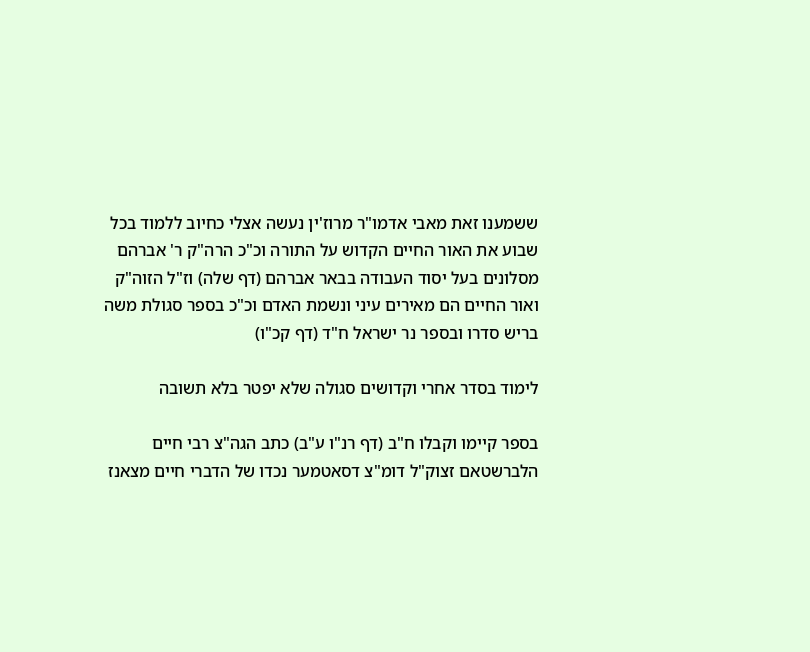ששמענו זאת מאבי אדמו"ר מרוז'ין נעשה אצלי כחיוב ללמוד בכל שבוע את האור החיים הקדוש על התורה וכ"כ הרה"ק ר' אברהם מסלונים בעל יסוד העבודה בבאר אברהם (דף שלה) וז"ל הזוה"ק ואור החיים הם מאירים עיני ונשמת האדם וכ"כ בספר סגולת משה בריש סדרו ובספר נר ישראל ח"ד (דף קכ"ו)

לימוד בסדר אחרי וקדושים סגולה שלא יפטר בלא תשובה

בספר קיימו וקבלו ח"ב (דף רנ"ו ע"ב) כתב הגה"צ רבי חיים הלברשטאם זצוק"ל דומ"צ דסאטמער נכדו של הדברי חיים מצאנז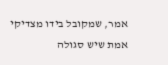אמר, שמקובל בידו מצדיקי אמת שיש סגולה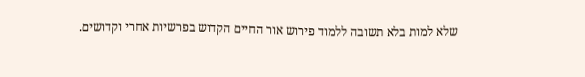שלא למות בלא תשובה ללמוד פירוש אור החיים הקדוש בפרשיות אחרי וקדושים.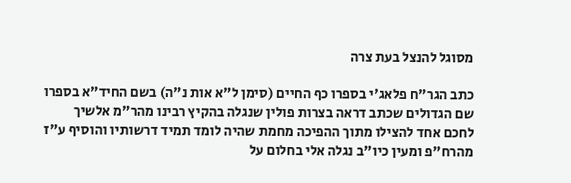מסוגל להנצל בעת צרה

כתב הגר"ח פלאג'י בספרו כף החיים (סימן ל"א אות נ"ה) בשם החיד"א בספרו שם הגדולים שכתב דראה בצרות פולין שנגלה בהקיץ רבינו מהר"מ אלשיך לחכם אחד להצילו מתוך ההפיכה מחמת שהיה לומד תמיד דרשותיו והוסיף ע"ז מהרח"פ ומעין כיו"ב נגלה אלי בחלום על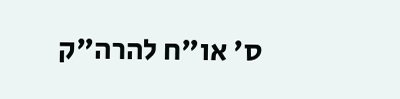ס' או"ח להרה"ק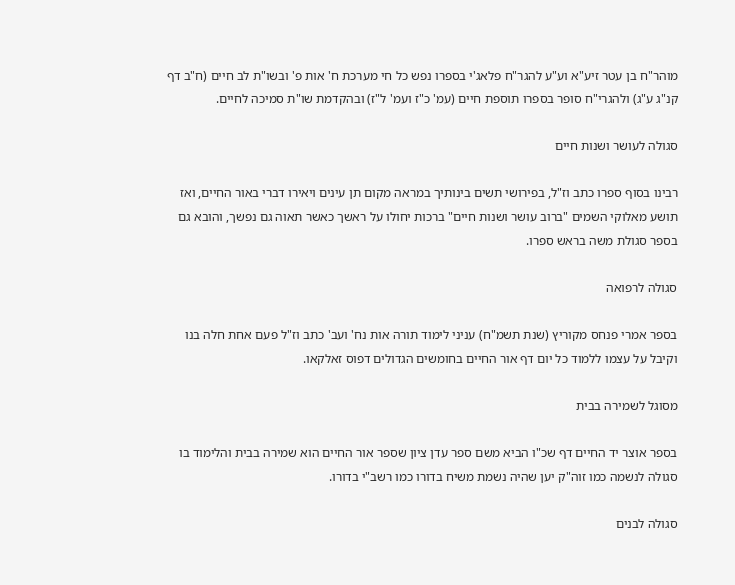מוהר"ח בן עטר זיע"א וע"ע להגר"ח פלאג'י בספרו נפש כל חי מערכת ח' אות פ' ובשו"ת לב חיים (ח"ב דף קנ"ג ע"ג) ולהגרי"ח סופר בספרו תוספת חיים (עמ' כ"ז ועמ' ל"ז) ובהקדמת שו"ת סמיכה לחיים.

סגולה לעושר ושנות חיים

רבינו בסוף ספרו כתב וז"ל, בפירושי תשים בינותיך במראה מקום תן עינים ויאירו דברי באור החיים, ואז תושע מאלוקי השמים "ברוב עושר ושנות חיים" ברכות יחולו על ראשך כאשר תאוה גם נפשך, והובא גם בספר סגולת משה בראש ספרו.

סגולה לרפואה

בספר אמרי פנחס מקוריץ (שנת תשמ"ח) עניני לימוד תורה אות נח' ועב' כתב וז"ל פעם אחת חלה בנו וקיבל על עצמו ללמוד כל יום דף אור החיים בחומשים הגדולים דפוס זאלקאו.

מסוגל לשמירה בבית

בספר אוצר יד החיים דף שכ"ו הביא משם ספר עדן ציון שספר אור החיים הוא שמירה בבית והלימוד בו סגולה לנשמה כמו זוה"ק יען שהיה נשמת משיח בדורו כמו רשב"י בדורו.

סגולה לבנים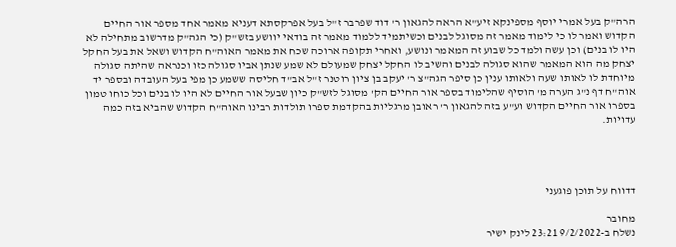הרה"ק בעל אמרי יוסף מספינקא זיע"א הראה להגאון ר' דוד שפרבר ז"ל בעל אפרקסתא דעניא מאמר אחד מספר אור החיים הקדוש ואמר לו כי לימוד מאמר זה מסוגל לבנים וכשיתמיד ללמוד מאמר זה בודאי יוושע בזש"ק (כי הגה"ק מדרשוב מתחילה לא היו לו בנים) וכן עשה ולמד כל שבוע זה המאמר ונושע, ואחרי תקופה ארוכה שכח את מאמר האוה"ח הקדוש ושאל את בעל החקל יצחק מה הוא המאמר שהוא סגולה לבנים והשיב לו החקל יצחק שמעולם לא שמע שנתן אביו סגולה כזו וכנראה שהיתה סגולה מיוחדת לו לאותו שעה ולאותו ענין כן סיפר הגה"צ ר' יעקב בן ציון רוטנר ז"ל אב"ד חליסה ששמע כן מפי בעל העובדה ובספר יד אוה"ח דף נ"ג הערה מ' הוסיף שהלימוד בספר אור החיים הק' מסוגל לזש"ק כיון שבעל אור החיים לא היו לו בנים וכל כוחו טמון בספרו אור החיים הקדוש וע"ע בזה להגאון ר' ראובן מרגליות בהקדמת ספרו תולדות רבינו האוה"ח הקדוש שהביא בזה כמה עדויות.




דדווח על תוכן פוגעני

מחובר
נשלח ב-9/2/2022 23:21 לינק ישיר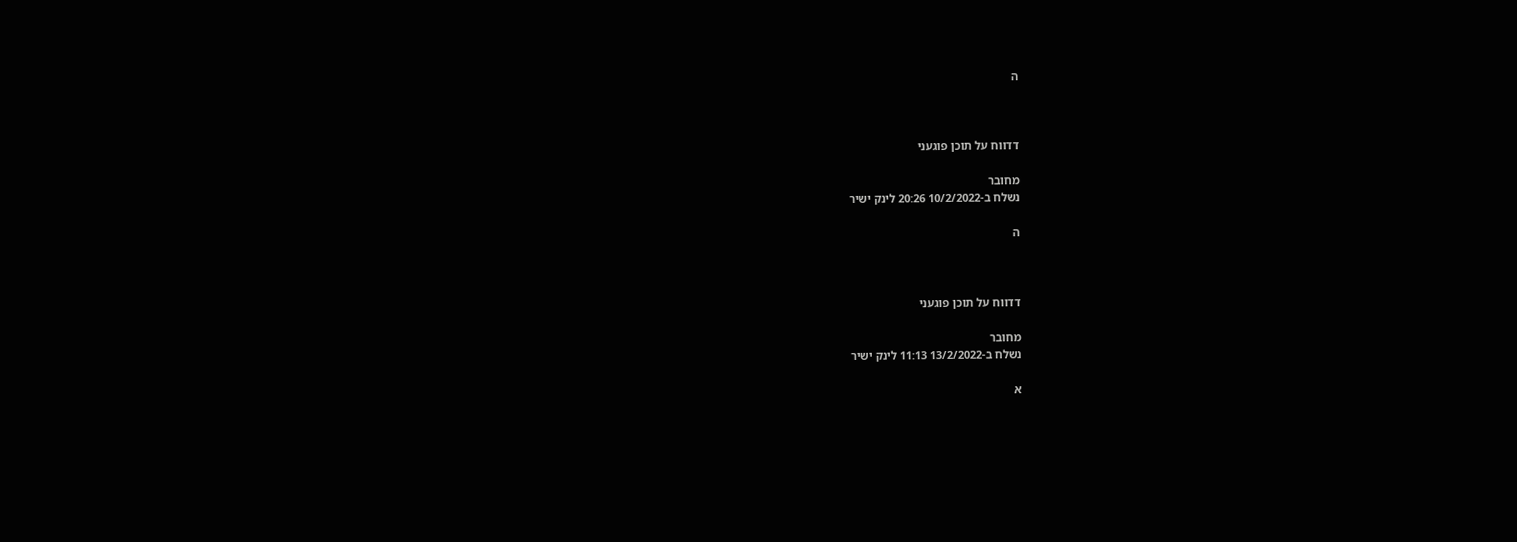ה



דדווח על תוכן פוגעני

מחובר
נשלח ב-10/2/2022 20:26 לינק ישיר

ה



דדווח על תוכן פוגעני

מחובר
נשלח ב-13/2/2022 11:13 לינק ישיר

א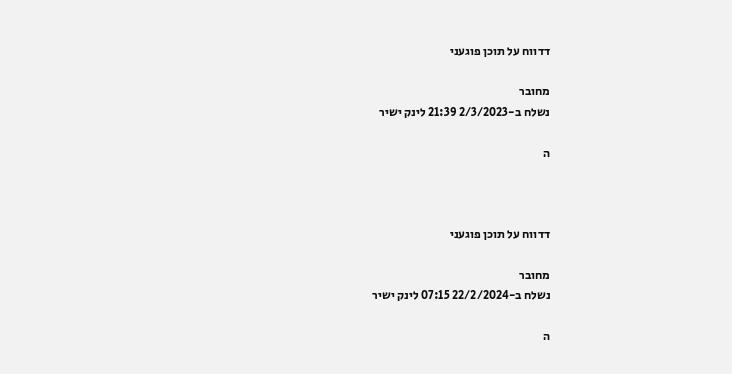דדווח על תוכן פוגעני

מחובר
נשלח ב-2/3/2023 21:39 לינק ישיר

ה



דדווח על תוכן פוגעני

מחובר
נשלח ב-22/2/2024 07:15 לינק ישיר

ה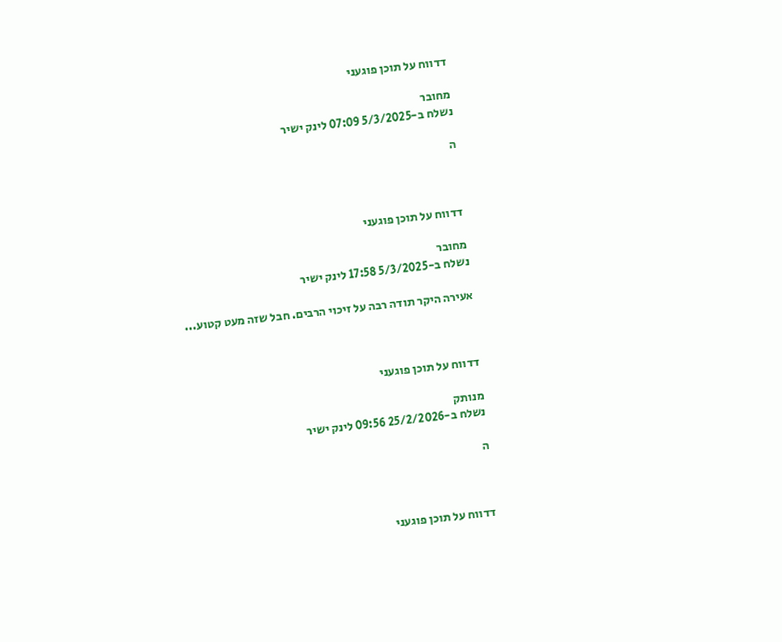דדווח על תוכן פוגעני

מחובר
נשלח ב-5/3/2025 07:09 לינק ישיר

ה



דדווח על תוכן פוגעני

מחובר
נשלח ב-5/3/2025 17:58 לינק ישיר

אעירה היקר תודה רבה על זיכוי הרבים. חבל שזה מעט קטוע...



דדווח על תוכן פוגעני

מנותק
נשלח ב-25/2/2026 09:56 לינק ישיר

ה



דדווח על תוכן פוגעני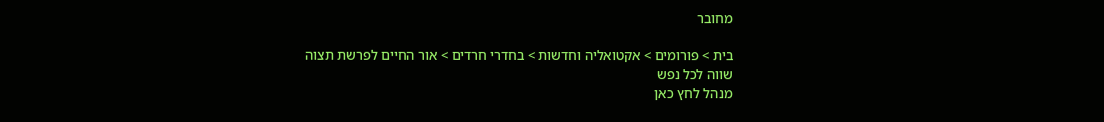מחובר

בית > פורומים > אקטואליה וחדשות > בחדרי חרדים > אור החיים לפרשת תצוה שווה לכל נפש
מנהל לחץ כאן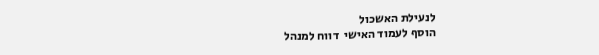לנעילת האשכול
הוסף לעמוד האישי  דווח למנהל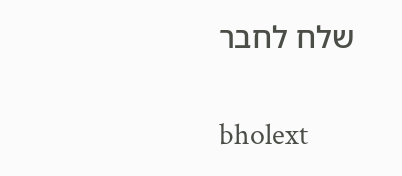שלח לחבר

bholext